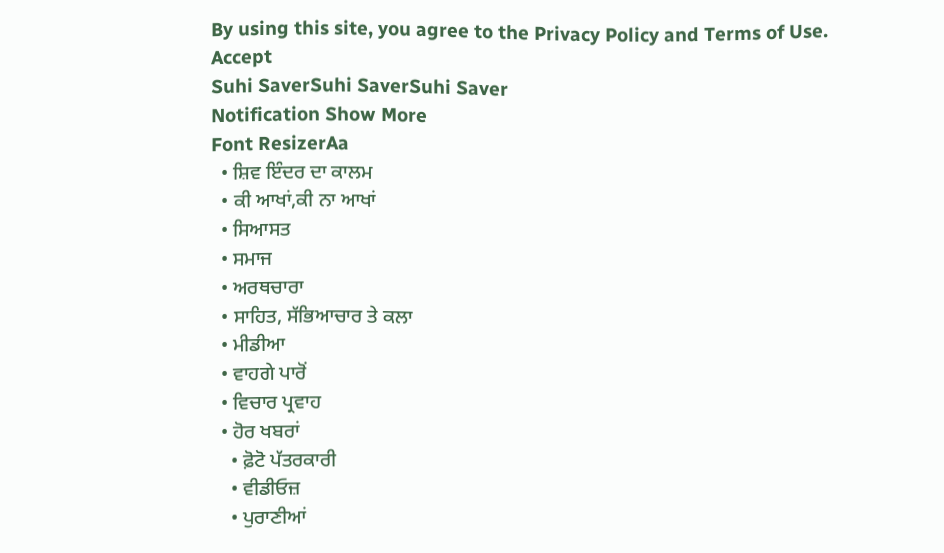By using this site, you agree to the Privacy Policy and Terms of Use.
Accept
Suhi SaverSuhi SaverSuhi Saver
Notification Show More
Font ResizerAa
  • ਸ਼ਿਵ ਇੰਦਰ ਦਾ ਕਾਲਮ
  • ਕੀ ਆਖਾਂ,ਕੀ ਨਾ ਆਖਾਂ
  • ਸਿਆਸਤ
  • ਸਮਾਜ
  • ਅਰਥਚਾਰਾ
  • ਸਾਹਿਤ, ਸੱਭਿਆਚਾਰ ਤੇ ਕਲਾ
  • ਮੀਡੀਆ
  • ਵਾਹਗੇ ਪਾਰੋਂ
  • ਵਿਚਾਰ ਪ੍ਰਵਾਹ
  • ਹੋਰ ਖਬਰਾਂ
    • ਫ਼ੋਟੋ ਪੱਤਰਕਾਰੀ
    • ਵੀਡੀਓਜ਼
    • ਪੁਰਾਣੀਆਂ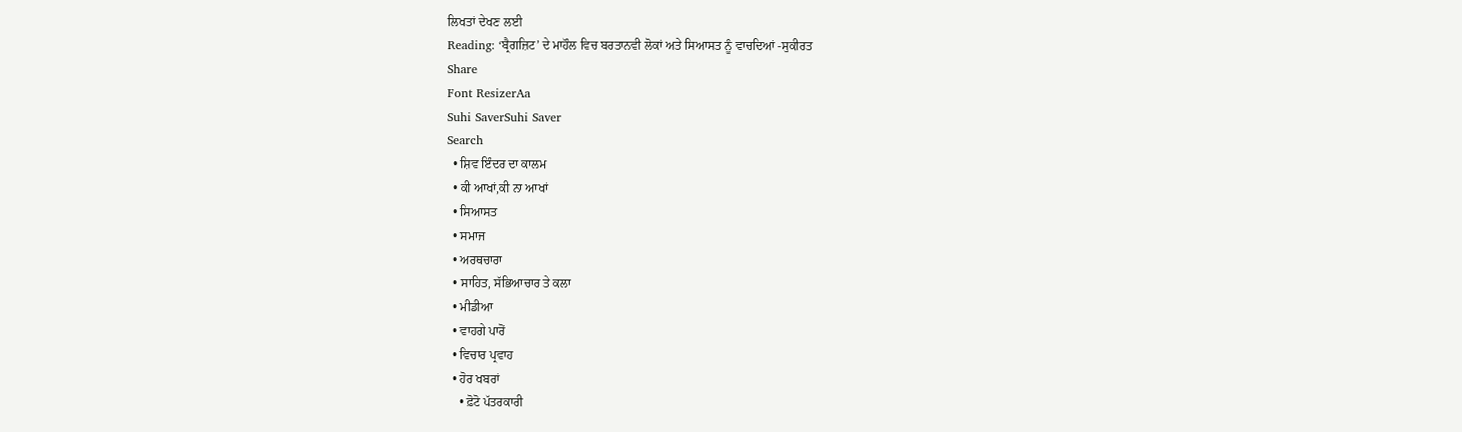ਲਿਖਤਾਂ ਦੇਖਣ ਲਈ
Reading: ‘ਬ੍ਰੈਗਜ਼ਿਟ’ ਦੇ ਮਾਹੌਲ ਵਿਚ ਬਰਤਾਨਵੀ ਲੋਕਾਂ ਅਤੇ ਸਿਆਸਤ ਨੂੰ ਵਾਚਦਿਆਂ -ਸੁਕੀਰਤ
Share
Font ResizerAa
Suhi SaverSuhi Saver
Search
  • ਸ਼ਿਵ ਇੰਦਰ ਦਾ ਕਾਲਮ
  • ਕੀ ਆਖਾਂ,ਕੀ ਨਾ ਆਖਾਂ
  • ਸਿਆਸਤ
  • ਸਮਾਜ
  • ਅਰਥਚਾਰਾ
  • ਸਾਹਿਤ, ਸੱਭਿਆਚਾਰ ਤੇ ਕਲਾ
  • ਮੀਡੀਆ
  • ਵਾਹਗੇ ਪਾਰੋਂ
  • ਵਿਚਾਰ ਪ੍ਰਵਾਹ
  • ਹੋਰ ਖਬਰਾਂ
    • ਫ਼ੋਟੋ ਪੱਤਰਕਾਰੀ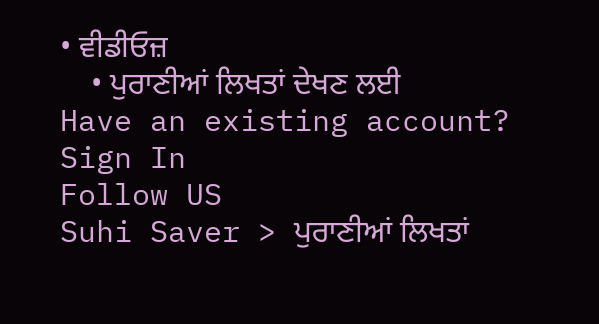• ਵੀਡੀਓਜ਼
    • ਪੁਰਾਣੀਆਂ ਲਿਖਤਾਂ ਦੇਖਣ ਲਈ
Have an existing account? Sign In
Follow US
Suhi Saver > ਪੁਰਾਣੀਆਂ ਲਿਖਤਾਂ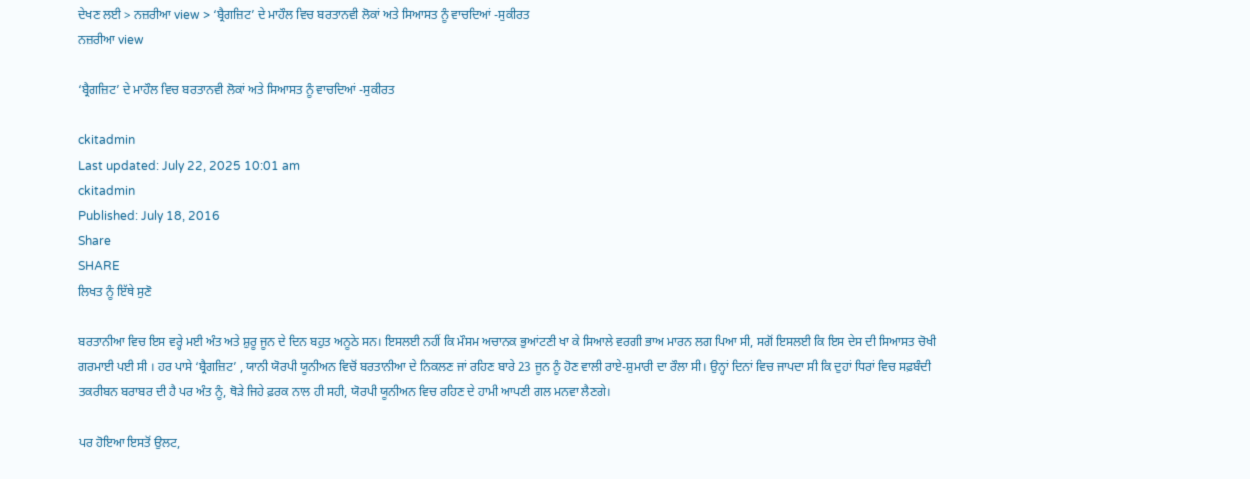ਦੇਖਣ ਲਈ > ਨਜ਼ਰੀਆ view > ‘ਬ੍ਰੈਗਜ਼ਿਟ’ ਦੇ ਮਾਹੌਲ ਵਿਚ ਬਰਤਾਨਵੀ ਲੋਕਾਂ ਅਤੇ ਸਿਆਸਤ ਨੂੰ ਵਾਚਦਿਆਂ -ਸੁਕੀਰਤ
ਨਜ਼ਰੀਆ view

‘ਬ੍ਰੈਗਜ਼ਿਟ’ ਦੇ ਮਾਹੌਲ ਵਿਚ ਬਰਤਾਨਵੀ ਲੋਕਾਂ ਅਤੇ ਸਿਆਸਤ ਨੂੰ ਵਾਚਦਿਆਂ -ਸੁਕੀਰਤ

ckitadmin
Last updated: July 22, 2025 10:01 am
ckitadmin
Published: July 18, 2016
Share
SHARE
ਲਿਖਤ ਨੂੰ ਇੱਥੇ ਸੁਣੋ

ਬਰਤਾਨੀਆ ਵਿਚ ਇਸ ਵਰ੍ਹੇ ਮਈ ਅੰਤ ਅਤੇ ਸ਼ੁਰੂ ਜੂਨ ਦੇ ਦਿਨ ਬਹੁਤ ਅਨੂਠੇ ਸਨ। ਇਸਲਈ ਨਹੀਂ ਕਿ ਮੌਸਮ ਅਚਾਨਕ ਭੁਆਂਟਣੀ ਖਾ ਕੇ ਸਿਆਲੇ ਵਰਗੀ ਭਾਅ ਮਾਰਨ ਲਗ ਪਿਆ ਸੀ, ਸਗੋਂ ਇਸਲਈ ਕਿ ਇਸ ਦੇਸ ਦੀ ਸਿਆਸਤ ਚੋਖੀ ਗਰਮਾਈ ਪਈ ਸੀ । ਹਰ ਪਾਸੇ ‘ਬ੍ਰੈਗਜ਼ਿਟ’ , ਯਾਨੀ ਯੋਰਪੀ ਯੂਨੀਅਨ ਵਿਚੋਂ ਬਰਤਾਨੀਆ ਦੇ ਨਿਕਲਣ ਜਾਂ ਰਹਿਣ ਬਾਰੇ 23 ਜੂਨ ਨੂੰ ਹੋਣ ਵਾਲੀ ਰਾਏ-ਸ਼ੁਮਾਰੀ ਦਾ ਰੌਲਾ ਸੀ। ਉਨ੍ਹਾਂ ਦਿਨਾਂ ਵਿਚ ਜਾਪਦਾ ਸੀ ਕਿ ਦੁਹਾਂ ਧਿਰਾਂ ਵਿਚ ਸਫ਼ਬੰਦੀ ਤਕਰੀਬਨ ਬਰਾਬਰ ਦੀ ਹੈ ਪਰ ਅੰਤ ਨੂੰ, ਥੋੜੇ ਜਿਹੇ ਫ਼ਰਕ ਨਾਲ ਹੀ ਸਹੀ, ਯੋਰਪੀ ਯੂਨੀਅਨ ਵਿਚ ਰਹਿਣ ਦੇ ਹਾਮੀ ਆਪਣੀ ਗਲ ਮਨਵਾ ਲੈਣਗੇ।

ਪਰ ਹੋਇਆ ਇਸਤੋਂ ਉਲਟ,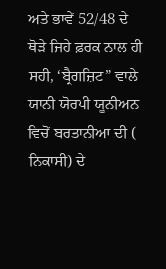ਅਤੇ ਭਾਵੇਂ 52/48 ਦੇ ਥੋੜੇ ਜਿਹੇ ਫ਼ਰਕ ਨਾਲ ਹੀ ਸਹੀ, ‘ਬ੍ਰੈਗਜ਼ਿਟ” ਵਾਲੇ ਯਾਨੀ ਯੋਰਪੀ ਯੂਨੀਅਨ ਵਿਚੋਂ ਬਰਤਾਨੀਆ ਦੀ ( ਨਿਕਾਸੀ) ਦੇ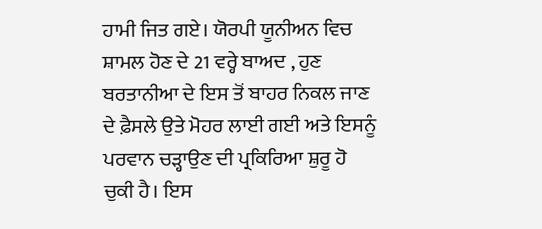ਹਾਮੀ ਜਿਤ ਗਏ। ਯੋਰਪੀ ਯੂਨੀਅਨ ਵਿਚ ਸ਼ਾਮਲ ਹੋਣ ਦੇ 21 ਵਰ੍ਹੇ ਬਾਅਦ , ਹੁਣ ਬਰਤਾਨੀਆ ਦੇ ਇਸ ਤੋਂ ਬਾਹਰ ਨਿਕਲ ਜਾਣ ਦੇ ਫ਼ੈਸਲੇ ਉਤੇ ਮੋਹਰ ਲਾਈ ਗਈ ਅਤੇ ਇਸਨੂੰ ਪਰਵਾਨ ਚੜ੍ਹਾਉਣ ਦੀ ਪ੍ਰਕਿਰਿਆ ਸ਼ੁਰੂ ਹੋ ਚੁਕੀ ਹੈ। ਇਸ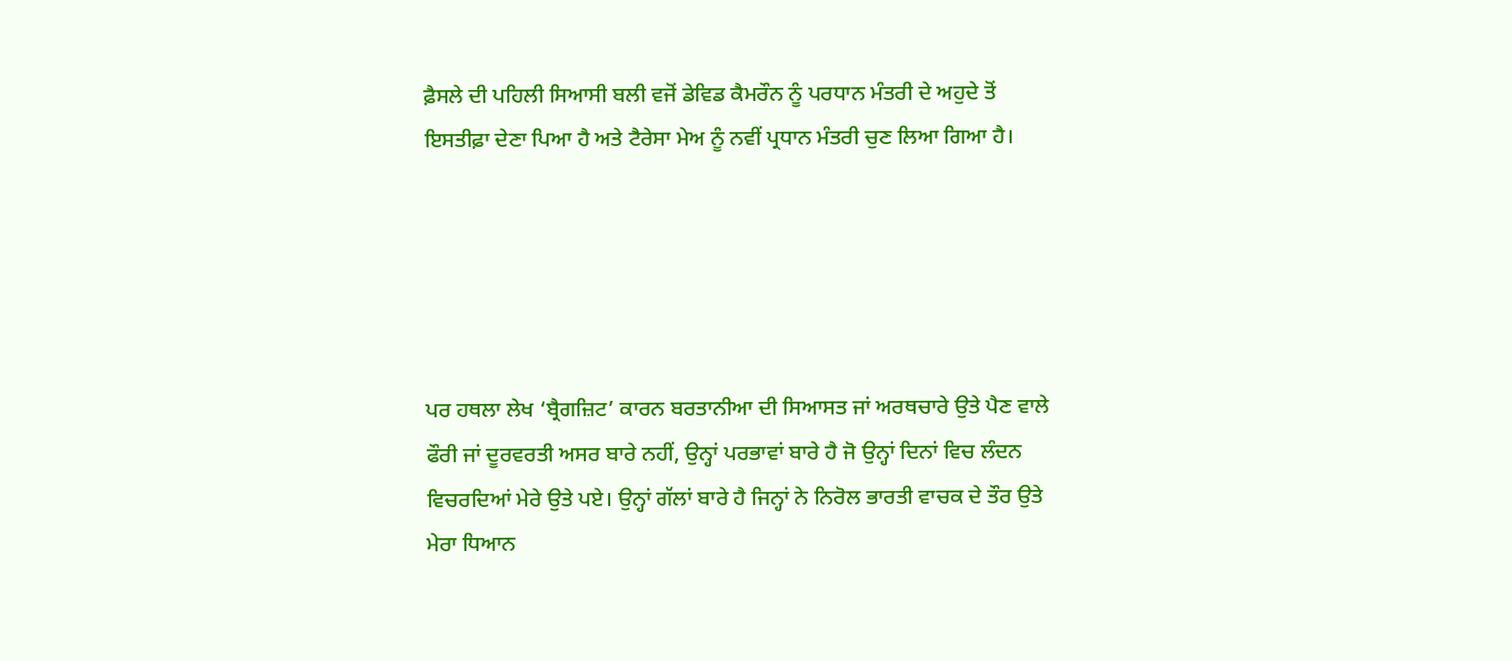ਫ਼ੈਸਲੇ ਦੀ ਪਹਿਲੀ ਸਿਆਸੀ ਬਲੀ ਵਜੋਂ ਡੇਵਿਡ ਕੈਮਰੌਨ ਨੂੰ ਪਰਧਾਨ ਮੰਤਰੀ ਦੇ ਅਹੁਦੇ ਤੋਂ ਇਸਤੀਫ਼ਾ ਦੇਣਾ ਪਿਆ ਹੈ ਅਤੇ ਟੈਰੇਸਾ ਮੇਅ ਨੂੰ ਨਵੀਂ ਪ੍ਰਧਾਨ ਮੰਤਰੀ ਚੁਣ ਲਿਆ ਗਿਆ ਹੈ।





ਪਰ ਹਥਲਾ ਲੇਖ ‘ਬ੍ਰੈਗਜ਼ਿਟ’ ਕਾਰਨ ਬਰਤਾਨੀਆ ਦੀ ਸਿਆਸਤ ਜਾਂ ਅਰਥਚਾਰੇ ਉਤੇ ਪੈਣ ਵਾਲੇ ਫੌਰੀ ਜਾਂ ਦੂਰਵਰਤੀ ਅਸਰ ਬਾਰੇ ਨਹੀਂ, ਉਨ੍ਹਾਂ ਪਰਭਾਵਾਂ ਬਾਰੇ ਹੈ ਜੋ ਉਨ੍ਹਾਂ ਦਿਨਾਂ ਵਿਚ ਲੰਦਨ ਵਿਚਰਦਿਆਂ ਮੇਰੇ ਉਤੇ ਪਏ। ਉਨ੍ਹਾਂ ਗੱਲਾਂ ਬਾਰੇ ਹੈ ਜਿਨ੍ਹਾਂ ਨੇ ਨਿਰੋਲ ਭਾਰਤੀ ਵਾਚਕ ਦੇ ਤੌਰ ਉਤੇ ਮੇਰਾ ਧਿਆਨ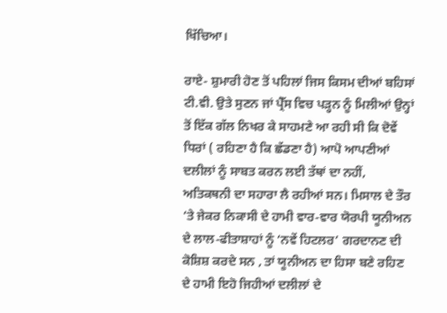ਖਿੱਚਿਆ।

ਰਾਏ- ਸ਼ੁਮਾਰੀ ਹੋਣ ਤੋਂ ਪਹਿਲਾਂ ਜਿਸ ਕਿਸਮ ਦੀਆਂ ਬਹਿਸਾਂ ਟੀ.ਵੀ. ਉਤੇ ਸੁਣਨ ਜਾਂ ਪ੍ਰੈੱਸ ਵਿਚ ਪੜ੍ਹਨ ਨੂੰ ਮਿਲੀਆਂ ਉਨ੍ਹਾਂ ਤੋਂ ਇੱਕ ਗੱਲ ਨਿਖਰ ਕੇ ਸਾਹਮਣੇ ਆ ਰਹੀ ਸੀ ਕਿ ਦੋਵੇਂ ਧਿਰਾਂ ( ਰਹਿਣਾ ਹੈ ਕਿ ਛੱਡਣਾ ਹੈ) ਆਪੋ ਆਪਣੀਆਂ ਦਲੀਲਾਂ ਨੂੰ ਸਾਬਤ ਕਰਨ ਲਈ ਤੱਥਾਂ ਦਾ ਨਹੀਂ, ਅਤਿਕਥਨੀ ਦਾ ਸਹਾਰਾ ਲੈ ਰਹੀਆਂ ਸਨ। ਮਿਸਾਲ ਦੇ ਤੌਰ ‘ਤੇ ਜੇਕਰ ਨਿਕਾਸੀ ਦੇ ਹਾਮੀ ਵਾਰ-ਵਾਰ ਯੋਰਪੀ ਯੂਨੀਅਨ ਦੇ ਲਾਲ-ਫੀਤਾਸ਼ਾਹਾਂ ਨੂੰ ‘ਨਵੇਂ ਹਿਟਲਰ’ ਗਰਦਾਨਣ ਦੀ ਕੋਸ਼ਿਸ਼ ਕਰਦੇ ਸਨ , ਤਾਂ ਯੂਨੀਅਨ ਦਾ ਹਿਸਾ ਬਣੇ ਰਹਿਣ ਦੇ ਹਾਮੀ ਇਹੋ ਜਿਹੀਆਂ ਦਲੀਲਾਂ ਦੇ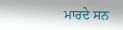ਮਾਰਦੇ ਸਨ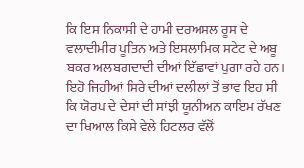ਕਿ ਇਸ ਨਿਕਾਸੀ ਦੇ ਹਾਮੀ ਦਰਅਸਲ ਰੂਸ ਦੇ ਵਲਾਦੀਮੀਰ ਪੂਤਿਨ ਅਤੇ ਇਸਲਾਮਿਕ ਸਟੇਟ ਦੇ ਅਬੂ ਬਕਰ ਅਲਬਗਦਾਦੀ ਦੀਆਂ ਇੱਛਾਵਾਂ ਪੁਗਾ ਰਹੇ ਹਨ। ਇਹੋ ਜਿਹੀਆਂ ਸਿਰੇ ਦੀਆਂ ਦਲੀਲਾਂ ਤੋਂ ਭਾਵ ਇਹ ਸੀ ਕਿ ਯੋਰਪ ਦੇ ਦੇਸਾਂ ਦੀ ਸਾਂਝੀ ਯੂਨੀਅਨ ਕਾਇਮ ਰੱਖਣ ਦਾ ਖਿਆਲ ਕਿਸੇ ਵੇਲੇ ਹਿਟਲਰ ਵੱਲੋਂ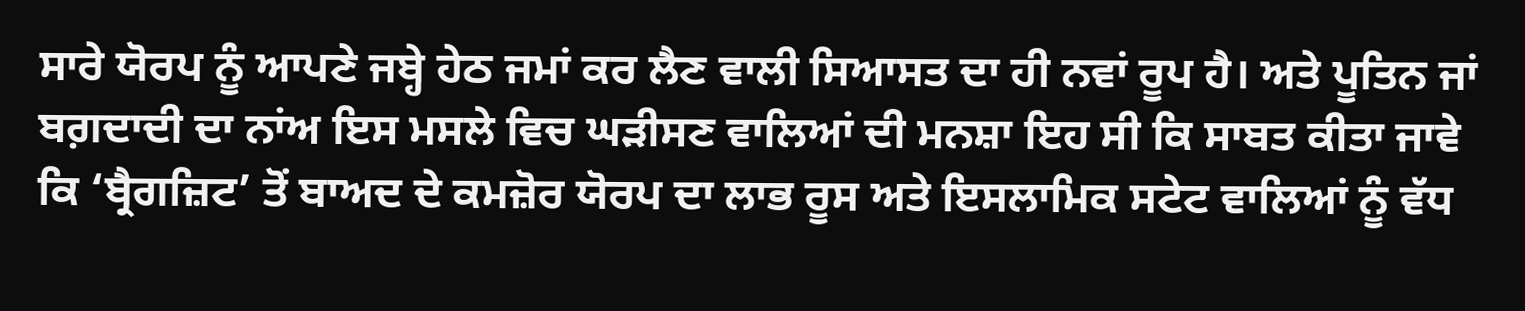ਸਾਰੇ ਯੋਰਪ ਨੂੰ ਆਪਣੇ ਜਬ੍ਹੇ ਹੇਠ ਜਮਾਂ ਕਰ ਲੈਣ ਵਾਲੀ ਸਿਆਸਤ ਦਾ ਹੀ ਨਵਾਂ ਰੂਪ ਹੈ। ਅਤੇ ਪੂਤਿਨ ਜਾਂ ਬਗ਼ਦਾਦੀ ਦਾ ਨਾਂਅ ਇਸ ਮਸਲੇ ਵਿਚ ਘੜੀਸਣ ਵਾਲਿਆਂ ਦੀ ਮਨਸ਼ਾ ਇਹ ਸੀ ਕਿ ਸਾਬਤ ਕੀਤਾ ਜਾਵੇ ਕਿ ‘ਬ੍ਰੈਗਜ਼ਿਟ’ ਤੋਂ ਬਾਅਦ ਦੇ ਕਮਜ਼ੋਰ ਯੋਰਪ ਦਾ ਲਾਭ ਰੂਸ ਅਤੇ ਇਸਲਾਮਿਕ ਸਟੇਟ ਵਾਲਿਆਂ ਨੂੰ ਵੱਧ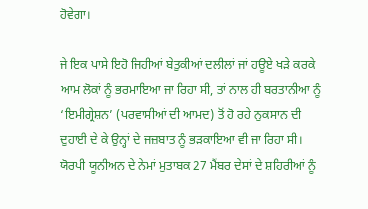ਹੋਵੇਗਾ।

ਜੇ ਇਕ ਪਾਸੇ ਇਹੋ ਜਿਹੀਆਂ ਬੇਤੁਕੀਆਂ ਦਲੀਲਾਂ ਜਾਂ ਹਊਏ ਖੜੇ ਕਰਕੇ ਆਮ ਲੋਕਾਂ ਨੂੰ ਭਰਮਾਇਆ ਜਾ ਰਿਹਾ ਸੀ, ਤਾਂ ਨਾਲ ਹੀ ਬਰਤਾਨੀਆ ਨੂੰ ‘ਇਮੀਗ੍ਰੇਸ਼ਨ’ (ਪਰਵਾਸੀਆਂ ਦੀ ਆਮਦ) ਤੋਂ ਹੋ ਰਹੇ ਨੁਕਸਾਨ ਦੀ ਦੁਹਾਈ ਦੇ ਕੇ ਉਨ੍ਹਾਂ ਦੇ ਜਜ਼ਬਾਤ ਨੂੰ ਭੜਕਾਇਆ ਵੀ ਜਾ ਰਿਹਾ ਸੀ। ਯੋਰਪੀ ਯੂਨੀਅਨ ਦੇ ਨੇਮਾਂ ਮੁਤਾਬਕ 27 ਮੈਂਬਰ ਦੇਸਾਂ ਦੇ ਸ਼ਹਿਰੀਆਂ ਨੂੰ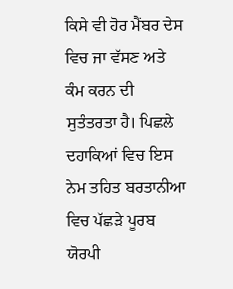ਕਿਸੇ ਵੀ ਹੋਰ ਮੈਂਬਰ ਦੇਸ ਵਿਚ ਜਾ ਵੱਸਣ ਅਤੇ ਕੰਮ ਕਰਨ ਦੀ ਸੁਤੰਤਰਤਾ ਹੈ। ਪਿਛਲੇ ਦਹਾਕਿਆਂ ਵਿਚ ਇਸ ਨੇਮ ਤਹਿਤ ਬਰਤਾਨੀਆ ਵਿਚ ਪੱਛੜੇ ਪੂਰਬ ਯੋਰਪੀ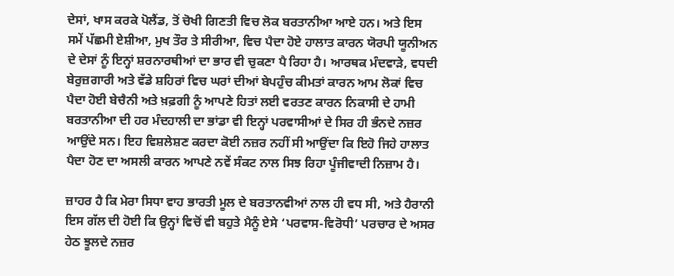ਦੇਸਾਂ, ਖਾਸ ਕਰਕੇ ਪੋਲੈਂਡ, ਤੋਂ ਚੋਖੀ ਗਿਣਤੀ ਵਿਚ ਲੋਕ ਬਰਤਾਨੀਆ ਆਏ ਹਨ। ਅਤੇ ਇਸ ਸਮੇਂ ਪੱਛਮੀ ਏਸ਼ੀਆ, ਮੁਖ ਤੌਰ ਤੇ ਸੀਰੀਆ, ਵਿਚ ਪੈਦਾ ਹੋਏ ਹਾਲਾਤ ਕਾਰਨ ਯੋਰਪੀ ਯੂਨੀਅਨ ਦੇ ਦੇਸਾਂ ਨੂੰ ਇਨ੍ਹਾਂ ਸ਼ਰਨਾਰਥੀਆਂ ਦਾ ਭਾਰ ਵੀ ਚੁਕਣਾ ਪੈ ਰਿਹਾ ਹੈ। ਆਰਥਕ ਮੰਦਵਾੜੇ, ਵਧਦੀ ਬੇਰੁਜ਼ਗਾਰੀ ਅਤੇ ਵੱਡੇ ਸ਼ਹਿਰਾਂ ਵਿਚ ਘਰਾਂ ਦੀਆਂ ਬੇਪਹੁੰਚ ਕੀਮਤਾਂ ਕਾਰਨ ਆਮ ਲੋਕਾਂ ਵਿਚ ਪੈਦਾ ਹੋਈ ਬੇਚੈਨੀ ਅਤੇ ਖ਼ਫ਼ਗੀ ਨੂੰ ਆਪਣੇ ਹਿਤਾਂ ਲਈ ਵਰਤਣ ਕਾਰਨ ਨਿਕਾਸੀ ਦੇ ਹਾਮੀ ਬਰਤਾਨੀਆ ਦੀ ਹਰ ਮੰਦਹਾਲੀ ਦਾ ਭਾਂਡਾ ਵੀ ਇਨ੍ਹਾਂ ਪਰਵਾਸੀਆਂ ਦੇ ਸਿਰ ਹੀ ਭੰਨਦੇ ਨਜ਼ਰ ਆਉਂਦੇ ਸਨ। ਇਹ ਵਿਸ਼ਲੇਸ਼ਣ ਕਰਦਾ ਕੋਈ ਨਜ਼ਰ ਨਹੀਂ ਸੀ ਆਉਂਦਾ ਕਿ ਇਹੋ ਜਿਹੇ ਹਾਲਾਤ ਪੈਦਾ ਹੋਣ ਦਾ ਅਸਲੀ ਕਾਰਨ ਆਪਣੇ ਨਵੇਂ ਸੰਕਟ ਨਾਲ ਸਿਝ ਰਿਹਾ ਪੂੰਜੀਵਾਦੀ ਨਿਜ਼ਾਮ ਹੈ।

ਜ਼ਾਹਰ ਹੈ ਕਿ ਮੇਰਾ ਸਿਧਾ ਵਾਹ ਭਾਰਤੀ ਮੂਲ ਦੇ ਬਰਤਾਨਵੀਆਂ ਨਾਲ ਹੀ ਵਧ ਸੀ, ਅਤੇ ਹੈਰਾਨੀ ਇਸ ਗੱਲ ਦੀ ਹੋਈ ਕਿ ਉਨ੍ਹਾਂ ਵਿਚੋਂ ਵੀ ਬਹੁਤੇ ਮੈਨੂੰ ਏਸੇ ‘ਪਰਵਾਸ-ਵਿਰੋਧੀ’ ਪਰਚਾਰ ਦੇ ਅਸਰ ਹੇਠ ਝੂਲਦੇ ਨਜ਼ਰ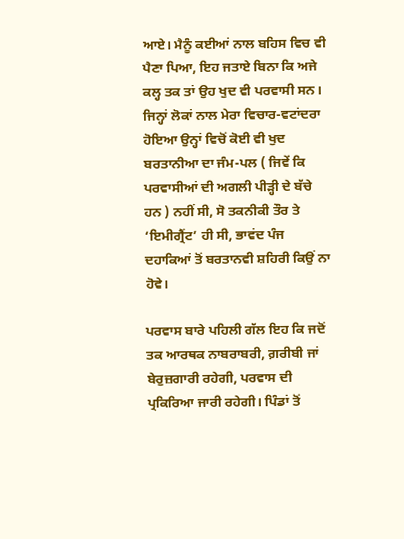ਆਏ। ਮੈਨੂੰ ਕਈਆਂ ਨਾਲ ਬਹਿਸ ਵਿਚ ਵੀ ਪੈਣਾ ਪਿਆ, ਇਹ ਜਤਾਏ ਬਿਨਾ ਕਿ ਅਜੇ ਕਲ੍ਹ ਤਕ ਤਾਂ ਉਹ ਖੁਦ ਵੀ ਪਰਵਾਸੀ ਸਨ। ਜਿਨ੍ਹਾਂ ਲੋਕਾਂ ਨਾਲ ਮੇਰਾ ਵਿਚਾਰ-ਵਟਾਂਦਰਾ ਹੋਇਆ ਉਨ੍ਹਾਂ ਵਿਚੋਂ ਕੋਈ ਵੀ ਖੁਦ ਬਰਤਾਨੀਆ ਦਾ ਜੰਮ-ਪਲ ( ਜਿਵੇਂ ਕਿ ਪਰਵਾਸੀਆਂ ਦੀ ਅਗਲੀ ਪੀੜ੍ਹੀ ਦੇ ਬੱਚੇ ਹਨ ) ਨਹੀਂ ਸੀ, ਸੋ ਤਕਨੀਕੀ ਤੌਰ ਤੇ ‘ਇਮੀਗ੍ਰੈਂਟ’ ਹੀ ਸੀ, ਭਾਵਂਦ ਪੰਜ ਦਹਾਕਿਆਂ ਤੋਂ ਬਰਤਾਨਵੀ ਸ਼ਹਿਰੀ ਕਿਉਂ ਨਾ ਹੋਵੇ।

ਪਰਵਾਸ ਬਾਰੇ ਪਹਿਲੀ ਗੱਲ ਇਹ ਕਿ ਜਦੋਂ ਤਕ ਆਰਥਕ ਨਾਬਰਾਬਰੀ, ਗ਼ਰੀਬੀ ਜਾਂ ਬੇਰੁਜ਼ਗਾਰੀ ਰਹੇਗੀ, ਪਰਵਾਸ ਦੀ ਪ੍ਰਕਿਰਿਆ ਜਾਰੀ ਰਹੇਗੀ। ਪਿੰਡਾਂ ਤੋਂ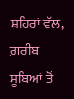ਸ਼ਹਿਰਾਂ ਵੱਲ, ਗ਼ਰੀਬ ਸੂਬਿਆਂ ਤੋਂ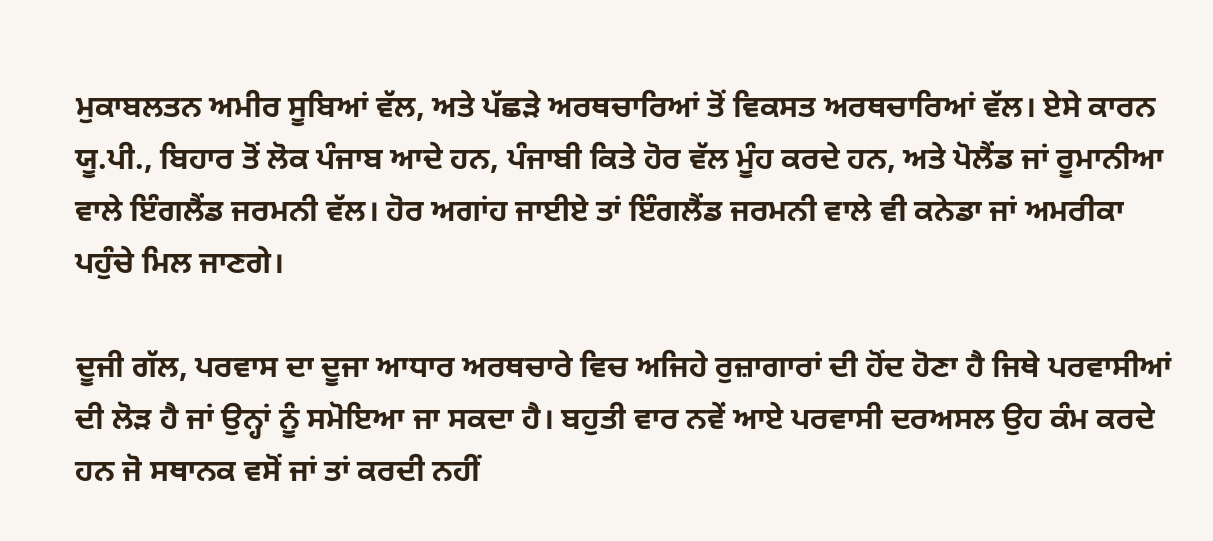ਮੁਕਾਬਲਤਨ ਅਮੀਰ ਸੂਬਿਆਂ ਵੱਲ, ਅਤੇ ਪੱਛੜੇ ਅਰਥਚਾਰਿਆਂ ਤੋਂ ਵਿਕਸਤ ਅਰਥਚਾਰਿਆਂ ਵੱਲ। ਏਸੇ ਕਾਰਨ ਯੂ.ਪੀ., ਬਿਹਾਰ ਤੋਂ ਲੋਕ ਪੰਜਾਬ ਆਦੇ ਹਨ, ਪੰਜਾਬੀ ਕਿਤੇ ਹੋਰ ਵੱਲ ਮੂੰਹ ਕਰਦੇ ਹਨ, ਅਤੇ ਪੋਲੈਂਡ ਜਾਂ ਰੂਮਾਨੀਆ ਵਾਲੇ ਇੰਗਲੈਂਡ ਜਰਮਨੀ ਵੱਲ। ਹੋਰ ਅਗਾਂਹ ਜਾਈਏ ਤਾਂ ਇੰਗਲੈਂਡ ਜਰਮਨੀ ਵਾਲੇ ਵੀ ਕਨੇਡਾ ਜਾਂ ਅਮਰੀਕਾ ਪਹੁੰਚੇ ਮਿਲ ਜਾਣਗੇ।

ਦੂਜੀ ਗੱਲ, ਪਰਵਾਸ ਦਾ ਦੂਜਾ ਆਧਾਰ ਅਰਥਚਾਰੇ ਵਿਚ ਅਜਿਹੇ ਰੁਜ਼ਾਗਾਰਾਂ ਦੀ ਹੋਂਦ ਹੋਣਾ ਹੈ ਜਿਥੇ ਪਰਵਾਸੀਆਂ ਦੀ ਲੋੜ ਹੈ ਜਾਂ ਉਨ੍ਹਾਂ ਨੂੰ ਸਮੋਇਆ ਜਾ ਸਕਦਾ ਹੈ। ਬਹੁਤੀ ਵਾਰ ਨਵੇਂ ਆਏ ਪਰਵਾਸੀ ਦਰਅਸਲ ਉਹ ਕੰਮ ਕਰਦੇ ਹਨ ਜੋ ਸਥਾਨਕ ਵਸੋਂ ਜਾਂ ਤਾਂ ਕਰਦੀ ਨਹੀਂ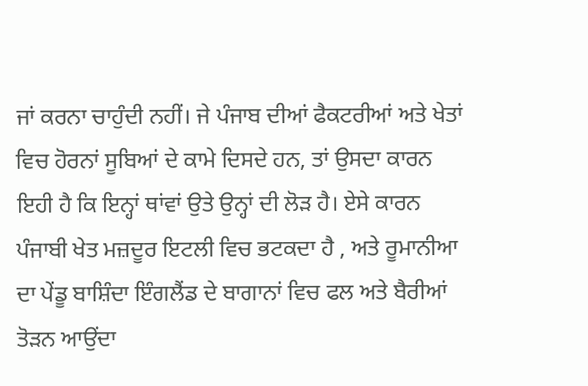ਜਾਂ ਕਰਨਾ ਚਾਹੁੰਦੀ ਨਹੀਂ। ਜੇ ਪੰਜਾਬ ਦੀਆਂ ਫੈਕਟਰੀਆਂ ਅਤੇ ਖੇਤਾਂ ਵਿਚ ਹੋਰਨਾਂ ਸੂਬਿਆਂ ਦੇ ਕਾਮੇ ਦਿਸਦੇ ਹਨ, ਤਾਂ ਉਸਦਾ ਕਾਰਨ ਇਹੀ ਹੈ ਕਿ ਇਨ੍ਹਾਂ ਥਾਂਵਾਂ ਉਤੇ ਉਨ੍ਹਾਂ ਦੀ ਲੋੜ ਹੈ। ਏਸੇ ਕਾਰਨ ਪੰਜਾਬੀ ਖੇਤ ਮਜ਼ਦੂਰ ਇਟਲੀ ਵਿਚ ਭਟਕਦਾ ਹੈ , ਅਤੇ ਰੂਮਾਨੀਆ ਦਾ ਪੇਂਡੂ ਬਾਸ਼ਿੰਦਾ ਇੰਗਲੈਂਡ ਦੇ ਬਾਗਾਨਾਂ ਵਿਚ ਫਲ ਅਤੇ ਬੈਰੀਆਂ ਤੋੜਨ ਆਉਂਦਾ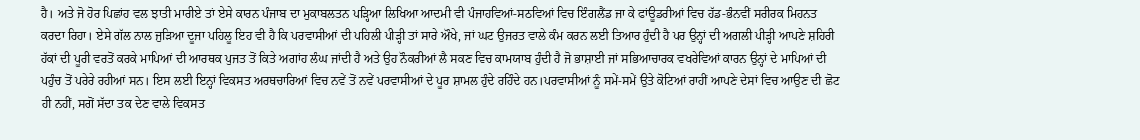ਹੈ। ਅਤੇ ਜੋ ਹੋਰ ਪਿਛਾਂਹ ਵਲ ਝਾਤੀ ਮਾਰੀਏ ਤਾਂ ਏਸੇ ਕਾਰਨ ਪੰਜਾਬ ਦਾ ਮੁਕਾਬਲਤਨ ਪੜ੍ਹਿਆ ਲਿਖਿਆ ਆਦਮੀ ਵੀ ਪੰਜਾਹਵਿਆਂ-ਸਠਵਿਆਂ ਵਿਚ ਇੰਗਲੈਂਡ ਜਾ ਕੇ ਫਾਂਊਡਰੀਆਂ ਵਿਚ ਹੱਡ-ਭੰਨਵੀਂ ਸਰੀਰਕ ਮਿਹਨਤ ਕਰਦਾ ਰਿਹਾ। ਏਸੇ ਗੱਲ ਨਾਲ ਜੁੜਿਆ ਦੂਜਾ ਪਹਿਲੂ ਇਹ ਵੀ ਹੈ ਕਿ ਪਰਵਾਸੀਆਂ ਦੀ ਪਹਿਲੀ ਪੀੜ੍ਹੀ ਤਾਂ ਸਾਰੇ ਔਖੇ, ਜਾਂ ਘਟ ਉਜਰਤ ਵਾਲੇ ਕੰਮ ਕਰਨ ਲਈ ਤਿਆਰ ਹੁੰਦੀ ਹੈ ਪਰ ਉਨ੍ਹਾਂ ਦੀ ਅਗਲੀ ਪੀੜ੍ਹੀ ਆਪਣੇ ਸ਼ਹਿਰੀ ਹੱਕਾਂ ਦੀ ਪੂਰੀ ਵਰਤੋਂ ਕਰਕੇ ਮਾਪਿਆਂ ਦੀ ਆਰਥਕ ਪੁਜਤ ਤੋਂ ਕਿਤੇ ਅਗਾਂਹ ਲੰਘ ਜਾਂਦੀ ਹੈ ਅਤੇ ਉਹ ਨੌਕਰੀਆਂ ਲੈ ਸਕਣ ਵਿਚ ਕਾਮਯਾਬ ਹੁੰਦੀ ਹੈ ਜੋ ਭਾਸ਼ਾਈ ਜਾਂ ਸਭਿਆਚਾਰਕ ਵਖਰੇਵਿਆਂ ਕਾਰਨ ਉਨ੍ਹਾਂ ਦੇ ਮਾਪਿਆਂ ਦੀ ਪਹੁੰਚ ਤੋਂ ਪਰੇਰੇ ਰਹੀਆਂ ਸਨ। ਇਸ ਲਈ ਇਨ੍ਹਾਂ ਵਿਕਸਤ ਅਰਥਚਾਰਿਆਂ ਵਿਚ ਨਵੇਂ ਤੋਂ ਨਵੇਂ ਪਰਵਾਸੀਆਂ ਦੇ ਪੂਰ ਸ਼ਾਮਲ ਹੁੰਦੇ ਰਹਿੰਦੇ ਹਨ।ਪਰਵਾਸੀਆਂ ਨੂੰ ਸਮੇਂ-ਸਮੇਂ ਉਤੇ ਕੋਟਿਆਂ ਰਾਹੀਂ ਆਪਣੇ ਦੇਸਾਂ ਵਿਚ ਆਉਣ ਦੀ ਛੋਟ ਹੀ ਨਹੀਂ, ਸਗੋਂ ਸੱਦਾ ਤਕ ਦੇਣ ਵਾਲੇ ਵਿਕਸਤ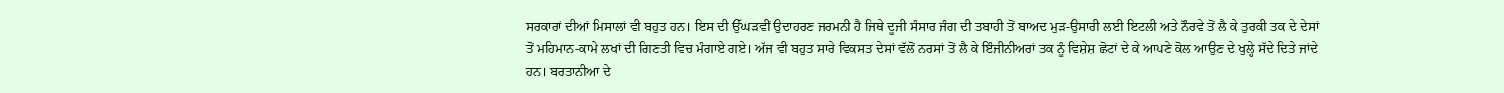ਸਰਕਾਰਾਂ ਦੀਆਂ ਮਿਸਾਲਾਂ ਵੀ ਬਹੁਤ ਹਨ। ਇਸ ਦੀ ਉੱਘੜਵੀਂ ਉਦਾਹਰਣ ਜਰਮਨੀ ਹੈ ਜਿਥੇ ਦੂਜੀ ਸੰਸਾਰ ਜੰਗ ਦੀ ਤਬਾਹੀ ਤੋਂ ਬਾਅਦ ਮੁੜ-ਉਸਾਰੀ ਲਈ ਇਟਲੀ ਅਤੇ ਨੌਰਵੇ ਤੋਂ ਲੈ ਕੇ ਤੁਰਕੀ ਤਕ ਦੇ ਦੇਸਾਂ ਤੋਂ ਮਹਿਮਾਨ-ਕਾਮੇ ਲਖਾਂ ਦੀ ਗਿਣਤੀ ਵਿਚ ਮੰਗਾਏ ਗਏ। ਅੱਜ ਵੀ ਬਹੁਤ ਸਾਰੇ ਵਿਕਸਤ ਦੇਸਾਂ ਵੱਲੋਂ ਨਰਸਾਂ ਤੋਂ ਲੈ ਕੇ ਇੰਜੀਨੀਅਰਾਂ ਤਕ ਨੂੰ ਵਿਸ਼ੇਸ਼ ਛੋਟਾਂ ਦੇ ਕੇ ਆਪਣੇ ਕੋਲ ਆਉਣ ਦੇ ਖੁਲ੍ਹੇ ਸੱਦੇ ਦਿਤੇ ਜਾਂਦੇ ਹਨ। ਬਰਤਾਨੀਆ ਦੇ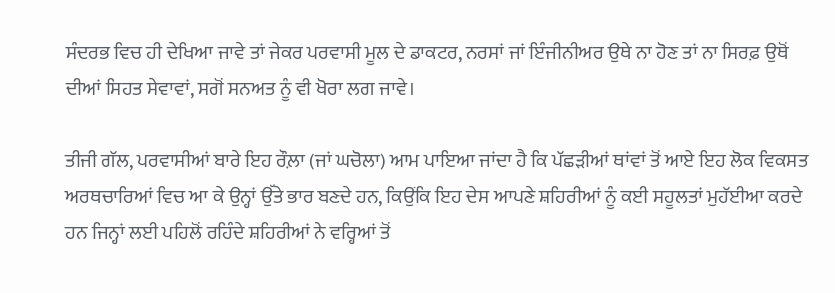ਸੰਦਰਭ ਵਿਚ ਹੀ ਦੇਖਿਆ ਜਾਵੇ ਤਾਂ ਜੇਕਰ ਪਰਵਾਸੀ ਮੂਲ ਦੇ ਡਾਕਟਰ, ਨਰਸਾਂ ਜਾਂ ਇੰਜੀਨੀਅਰ ਉਥੇ ਨਾ ਹੋਣ ਤਾਂ ਨਾ ਸਿਰਫ਼ ਉਥੋਂ ਦੀਆਂ ਸਿਹਤ ਸੇਵਾਵਾਂ, ਸਗੋਂ ਸਨਅਤ ਨੂੰ ਵੀ ਖੋਰਾ ਲਗ ਜਾਵੇ।

ਤੀਜੀ ਗੱਲ, ਪਰਵਾਸੀਆਂ ਬਾਰੇ ਇਹ ਰੌਲ਼ਾ (ਜਾਂ ਘਚੋਲਾ) ਆਮ ਪਾਇਆ ਜਾਂਦਾ ਹੈ ਕਿ ਪੱਛੜੀਆਂ ਥਾਂਵਾਂ ਤੋਂ ਆਏ ਇਹ ਲੋਕ ਵਿਕਸਤ ਅਰਥਚਾਰਿਆਂ ਵਿਚ ਆ ਕੇ ਉਨ੍ਹਾਂ ਉੱਤੇ ਭਾਰ ਬਣਦੇ ਹਨ, ਕਿਉਂਕਿ ਇਹ ਦੇਸ ਆਪਣੇ ਸ਼ਹਿਰੀਆਂ ਨੂੰ ਕਈ ਸਹੂਲਤਾਂ ਮੁਹੱਈਆ ਕਰਦੇ ਹਨ ਜਿਨ੍ਹਾਂ ਲਈ ਪਹਿਲੋਂ ਰਹਿੰਦੇ ਸ਼ਹਿਰੀਆਂ ਨੇ ਵਰ੍ਹਿਆਂ ਤੋਂ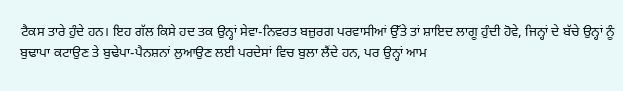ਟੈਕਸ ਤਾਰੇ ਹੁੰਦੇ ਹਨ। ਇਹ ਗੱਲ ਕਿਸੇ ਹਦ ਤਕ ਉਨ੍ਹਾਂ ਸੇਵਾ-ਨਿਵਰਤ ਬਜ਼ੁਰਗ ਪਰਵਾਸੀਆਂ ਉੱਤੇ ਤਾਂ ਸ਼ਾਇਦ ਲਾਗੂ ਹੁੰਦੀ ਹੋਵੇ, ਜਿਨ੍ਹਾਂ ਦੇ ਬੱਚੇ ਉਨ੍ਹਾਂ ਨੂੰ ਬੁਢਾਪਾ ਕਟਾਉਣ ਤੇ ਬੁਢੇਪਾ-ਪੈਨਸ਼ਨਾਂ ਲੁਆਉਣ ਲਈ ਪਰਦੇਸਾਂ ਵਿਚ ਬੁਲਾ ਲੈਂਦੇ ਹਨ, ਪਰ ਉਨ੍ਹਾਂ ਆਮ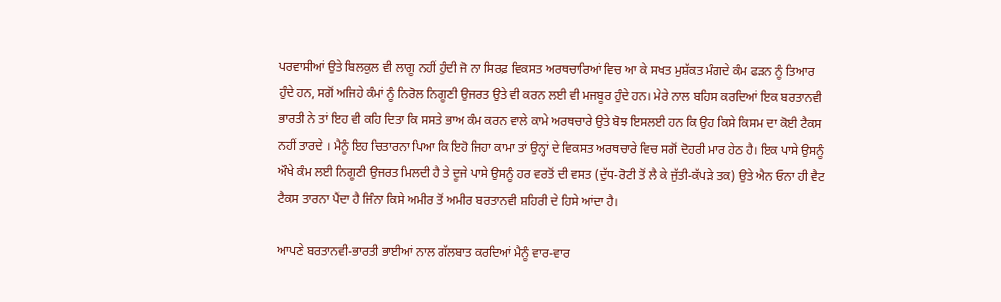ਪਰਵਾਸੀਆਂ ਉਤੇ ਬਿਲਕੁਲ ਵੀ ਲਾਗੂ ਨਹੀਂ ਹੁੰਦੀ ਜੋ ਨਾ ਸਿਰਫ਼ ਵਿਕਸਤ ਅਰਥਚਾਰਿਆਂ ਵਿਚ ਆ ਕੇ ਸਖਤ ਮੁਸ਼ੱਕਤ ਮੰਗਦੇ ਕੰਮ ਫੜਨ ਨੂੰ ਤਿਆਰ ਹੁੰਦੇ ਹਨ, ਸਗੋਂ ਅਜਿਹੇ ਕੰਮਾਂ ਨੂੰ ਨਿਰੋਲ ਨਿਗੂਣੀ ਉਜਰਤ ਉਤੇ ਵੀ ਕਰਨ ਲਈ ਵੀ ਮਜਬੂਰ ਹੁੰਦੇ ਹਨ। ਮੇਰੇ ਨਾਲ ਬਹਿਸ ਕਰਦਿਆਂ ਇਕ ਬਰਤਾਨਵੀ ਭਾਰਤੀ ਨੇ ਤਾਂ ਇਹ ਵੀ ਕਹਿ ਦਿਤਾ ਕਿ ਸਸਤੇ ਭਾਅ ਕੰਮ ਕਰਨ ਵਾਲੇ ਕਾਮੇ ਅਰਥਚਾਰੇ ਉਤੇ ਬੋਝ ਇਸਲਈ ਹਨ ਕਿ ਉਹ ਕਿਸੇ ਕਿਸਮ ਦਾ ਕੋਈ ਟੈਕਸ ਨਹੀਂ ਤਾਰਦੇ । ਮੈਨੂੰ ਇਹ ਚਿਤਾਰਨਾ ਪਿਆ ਕਿ ਇਹੋ ਜਿਹਾ ਕਾਮਾ ਤਾਂ ਉਨ੍ਹਾਂ ਦੇ ਵਿਕਸਤ ਅਰਥਚਾਰੇ ਵਿਚ ਸਗੋਂ ਦੋਹਰੀ ਮਾਰ ਹੇਠ ਹੈ। ਇਕ ਪਾਸੇ ਉਸਨੂੰ ਔਖੇ ਕੰਮ ਲਈ ਨਿਗੂਣੀ ਉਜਰਤ ਮਿਲਦੀ ਹੈ ਤੇ ਦੂਜੇ ਪਾਸੇ ਉਸਨੂੰ ਹਰ ਵਰਤੋਂ ਦੀ ਵਸਤ (ਦੁੱਧ-ਰੋਟੀ ਤੋਂ ਲੈ ਕੇ ਜੁੱਤੀ-ਕੱਪੜੇ ਤਕ) ਉਤੇ ਐਨ ਓਨਾ ਹੀ ਵੈਟ ਟੈਕਸ ਤਾਰਨਾ ਪੈਂਦਾ ਹੈ ਜਿੰਨਾ ਕਿਸੇ ਅਮੀਰ ਤੋਂ ਅਮੀਰ ਬਰਤਾਨਵੀ ਸ਼ਹਿਰੀ ਦੇ ਹਿਸੇ ਆਂਦਾ ਹੈ।

ਆਪਣੇ ਬਰਤਾਨਵੀ-ਭਾਰਤੀ ਭਾਈਆਂ ਨਾਲ ਗੱਲਬਾਤ ਕਰਦਿਆਂ ਮੈਨੂੰ ਵਾਰ-ਵਾਰ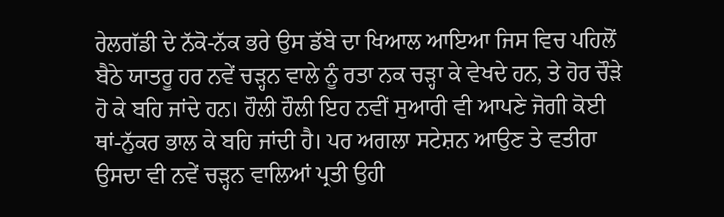ਰੇਲਗੱਡੀ ਦੇ ਨੱਕੋ-ਨੱਕ ਭਰੇ ਉਸ ਡੱਬੇ ਦਾ ਖਿਆਲ ਆਇਆ ਜਿਸ ਵਿਚ ਪਹਿਲੋਂ ਬੈਠੇ ਯਾਤਰੂ ਹਰ ਨਵੇਂ ਚੜ੍ਹਨ ਵਾਲੇ ਨੂੰ ਰਤਾ ਨਕ ਚੜ੍ਹਾ ਕੇ ਵੇਖਦੇ ਹਨ, ਤੇ ਹੋਰ ਚੌੜੇ ਹੋ ਕੇ ਬਹਿ ਜਾਂਦੇ ਹਨ। ਹੌਲੀ ਹੌਲੀ ਇਹ ਨਵੀਂ ਸੁਆਰੀ ਵੀ ਆਪਣੇ ਜੋਗੀ ਕੋਈ ਥਾਂ-ਨੁੱਕਰ ਭਾਲ ਕੇ ਬਹਿ ਜਾਂਦੀ ਹੈ। ਪਰ ਅਗਲਾ ਸਟੇਸ਼ਨ ਆਉਣ ਤੇ ਵਤੀਰਾ ਉਸਦਾ ਵੀ ਨਵੇਂ ਚੜ੍ਹਨ ਵਾਲਿਆਂ ਪ੍ਰਤੀ ਉਹੀ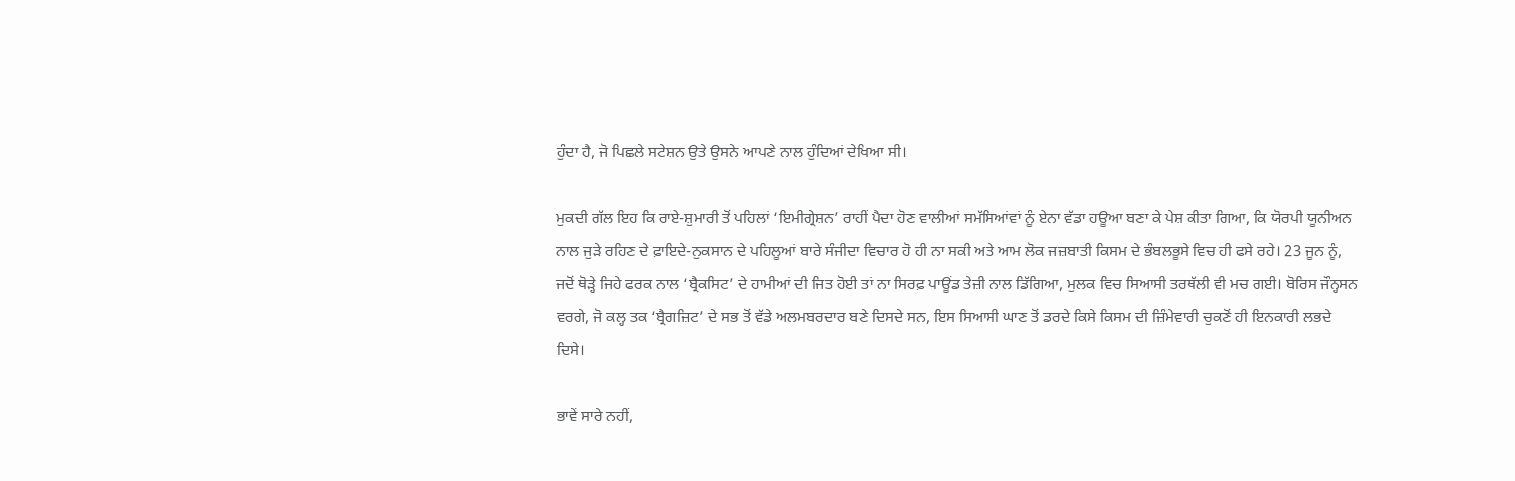ਹੁੰਦਾ ਹੈ, ਜੋ ਪਿਛਲੇ ਸਟੇਸ਼ਨ ਉਤੇ ਉਸਨੇ ਆਪਣੇ ਨਾਲ ਹੁੰਦਿਆਂ ਦੇਖਿਆ ਸੀ।

ਮੁਕਦੀ ਗੱਲ ਇਹ ਕਿ ਰਾਏ-ਸ਼ੁਮਾਰੀ ਤੋਂ ਪਹਿਲਾਂ ‘ਇਮੀਗ੍ਰੇਸ਼ਨ’ ਰਾਹੀਂ ਪੈਦਾ ਹੋਣ ਵਾਲੀਆਂ ਸਮੱਸਿਆਂਵਾਂ ਨੂੰ ਏਨਾ ਵੱਡਾ ਹਊਆ ਬਣਾ ਕੇ ਪੇਸ਼ ਕੀਤਾ ਗਿਆ, ਕਿ ਯੋਰਪੀ ਯੂਨੀਅਨ ਨਾਲ ਜੁੜੇ ਰਹਿਣ ਦੇ ਫ਼ਾਇਦੇ-ਨੁਕਸਾਨ ਦੇ ਪਹਿਲੂਆਂ ਬਾਰੇ ਸੰਜੀਦਾ ਵਿਚਾਰ ਹੋ ਹੀ ਨਾ ਸਕੀ ਅਤੇ ਆਮ ਲੋਕ ਜਜ਼ਬਾਤੀ ਕਿਸਮ ਦੇ ਭੰਬਲਭੂਸੇ ਵਿਚ ਹੀ ਫਸੇ ਰਹੇ। 23 ਜੂਨ ਨੂੰ, ਜਦੋਂ ਥੋੜ੍ਹੇ ਜਿਹੇ ਫਰਕ ਨਾਲ ‘ਬ੍ਰੈਕਸਿਟ’ ਦੇ ਹਾਮੀਆਂ ਦੀ ਜਿਤ ਹੋਈ ਤਾਂ ਨਾ ਸਿਰਫ਼ ਪਾਊਂਡ ਤੇਜ਼ੀ ਨਾਲ ਡਿੱਗਿਆ, ਮੁਲਕ ਵਿਚ ਸਿਆਸੀ ਤਰਥੱਲੀ ਵੀ ਮਚ ਗਈ। ਬੋਰਿਸ ਜੌਨ੍ਹਸਨ ਵਰਗੇ, ਜੋ ਕਲ੍ਹ ਤਕ ‘ਬ੍ਰੈਗਜ਼ਿਟ’ ਦੇ ਸਭ ਤੋਂ ਵੱਡੇ ਅਲਮਬਰਦਾਰ ਬਣੇ ਦਿਸਦੇ ਸਨ, ਇਸ ਸਿਆਸੀ ਘਾਣ ਤੋਂ ਡਰਦੇ ਕਿਸੇ ਕਿਸਮ ਦੀ ਜ਼ਿੰਮੇਵਾਰੀ ਚੁਕਣੋਂ ਹੀ ਇਨਕਾਰੀ ਲਭਦੇ ਦਿਸੇ।

ਭਾਵੇਂ ਸਾਰੇ ਨਹੀਂ,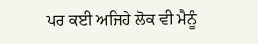ਪਰ ਕਈ ਅਜਿਹੇ ਲੋਕ ਵੀ ਮੈਨੂੰ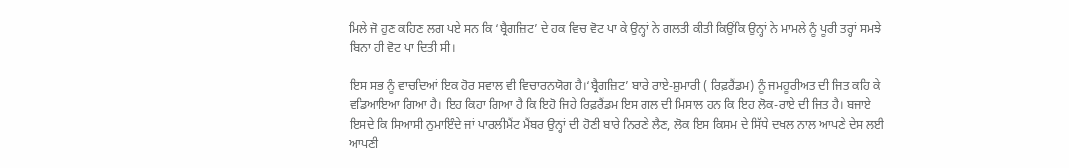ਮਿਲੇ ਜੋ ਹੁਣ ਕਹਿਣ ਲਗ ਪਏ ਸਨ ਕਿ ‘ਬ੍ਰੈਗਜ਼ਿਟ’ ਦੇ ਹਕ ਵਿਚ ਵੋਟ ਪਾ ਕੇ ਉਨ੍ਹਾਂ ਨੇ ਗਲਤੀ ਕੀਤੀ ਕਿਉਂਕਿ ਉਨ੍ਹਾਂ ਨੇ ਮਾਮਲੇ ਨੂੰ ਪੂਰੀ ਤਰ੍ਹਾਂ ਸਮਝੇ ਬਿਨਾ ਹੀ ਵੋਟ ਪਾ ਦਿਤੀ ਸੀ।

ਇਸ ਸਭ ਨੂੰ ਵਾਚਦਿਆਂ ਇਕ ਹੋਰ ਸਵਾਲ ਵੀ ਵਿਚਾਰਨਯੋਗ ਹੈ।‘ਬ੍ਰੈਗਜ਼ਿਟ’ ਬਾਰੇ ਰਾਏ-ਸ਼ੁਮਾਰੀ ( ਰਿਫ਼ਰੈਂਡਮ) ਨੂੰ ਜਮਹੂਰੀਅਤ ਦੀ ਜਿਤ ਕਹਿ ਕੇ ਵਡਿਆਇਆ ਗਿਆ ਹੈ। ਇਹ ਕਿਹਾ ਗਿਆ ਹੈ ਕਿ ਇਹੋ ਜਿਹੇ ਰਿਫ਼ਰੈਂਡਮ ਇਸ ਗਲ ਦੀ ਮਿਸਾਲ ਹਨ ਕਿ ਇਹ ਲੋਕ-ਰਾਏ ਦੀ ਜਿਤ ਹੈ। ਬਜਾਏ ਇਸਦੇ ਕਿ ਸਿਆਸੀ ਨੁਮਾਇੰਦੇ ਜਾਂ ਪਾਰਲੀਮੈਂਟ ਮੈਂਬਰ ਉਨ੍ਹਾਂ ਦੀ ਹੋਣੀ ਬਾਰੇ ਨਿਰਣੇ ਲੈਣ, ਲੋਕ ਇਸ ਕਿਸਮ ਦੇ ਸਿੱਧੇ ਦਖਲ ਨਾਲ ਆਪਣੇ ਦੇਸ ਲਈ ਆਪਣੀ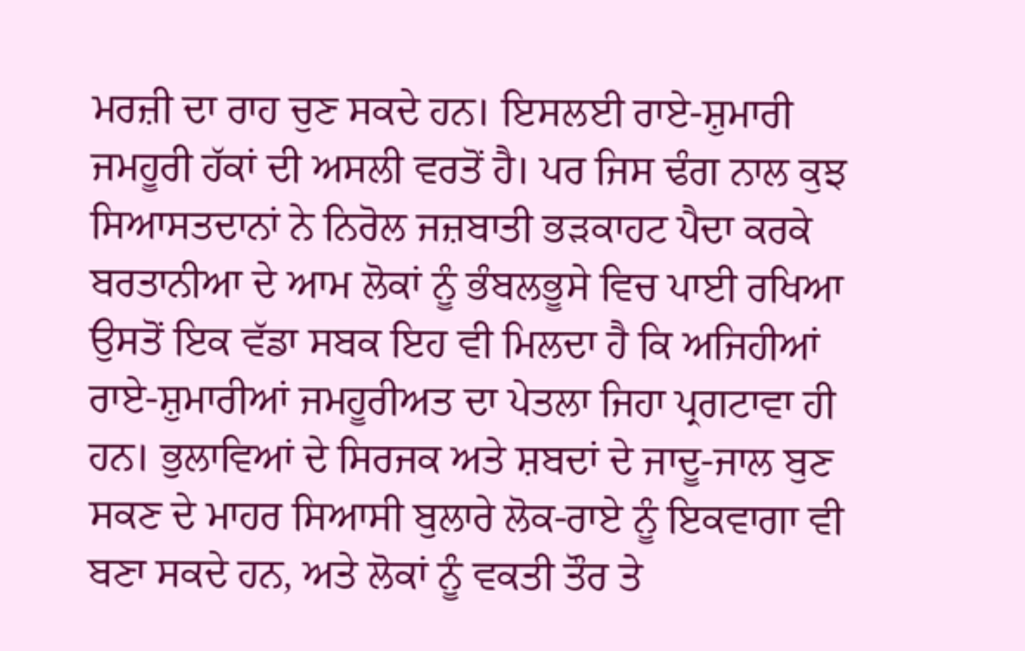ਮਰਜ਼ੀ ਦਾ ਰਾਹ ਚੁਣ ਸਕਦੇ ਹਨ। ਇਸਲਈ ਰਾਏ-ਸ਼ੁਮਾਰੀ ਜਮਹੂਰੀ ਹੱਕਾਂ ਦੀ ਅਸਲੀ ਵਰਤੋਂ ਹੈ। ਪਰ ਜਿਸ ਢੰਗ ਨਾਲ ਕੁਝ ਸਿਆਸਤਦਾਨਾਂ ਨੇ ਨਿਰੋਲ ਜਜ਼ਬਾਤੀ ਭੜਕਾਹਟ ਪੈਦਾ ਕਰਕੇ ਬਰਤਾਨੀਆ ਦੇ ਆਮ ਲੋਕਾਂ ਨੂੰ ਭੰਬਲਭੂਸੇ ਵਿਚ ਪਾਈ ਰਖਿਆ ਉਸਤੋਂ ਇਕ ਵੱਡਾ ਸਬਕ ਇਹ ਵੀ ਮਿਲਦਾ ਹੈ ਕਿ ਅਜਿਹੀਆਂ ਰਾਏ-ਸ਼ੁਮਾਰੀਆਂ ਜਮਹੂਰੀਅਤ ਦਾ ਪੇਤਲਾ ਜਿਹਾ ਪ੍ਰਗਟਾਵਾ ਹੀ ਹਨ। ਭੁਲਾਵਿਆਂ ਦੇ ਸਿਰਜਕ ਅਤੇ ਸ਼ਬਦਾਂ ਦੇ ਜਾਦੂ-ਜਾਲ ਬੁਣ ਸਕਣ ਦੇ ਮਾਹਰ ਸਿਆਸੀ ਬੁਲਾਰੇ ਲੋਕ-ਰਾਏ ਨੂੰ ਇਕਵਾਗਾ ਵੀ ਬਣਾ ਸਕਦੇ ਹਨ, ਅਤੇ ਲੋਕਾਂ ਨੂੰ ਵਕਤੀ ਤੌਰ ਤੇ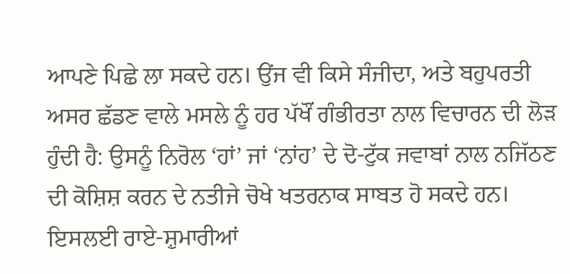ਆਪਣੇ ਪਿਛੇ ਲਾ ਸਕਦੇ ਹਨ। ਉਂਜ ਵੀ ਕਿਸੇ ਸੰਜੀਦਾ, ਅਤੇ ਬਹੁਪਰਤੀ ਅਸਰ ਛੱਡਣ ਵਾਲੇ ਮਸਲੇ ਨੂੰ ਹਰ ਪੱਖੌਂ ਗੰਭੀਰਤਾ ਨਾਲ ਵਿਚਾਰਨ ਦੀ ਲੋੜ ਹੁੰਦੀ ਹੈ: ਉਸਨੂੰ ਨਿਰੋਲ ‘ਹਾਂ’ ਜਾਂ ‘ਨਾਂਹ’ ਦੇ ਦੋ-ਟੁੱਕ ਜਵਾਬਾਂ ਨਾਲ ਨਜਿੱਠਣ ਦੀ ਕੋਸ਼ਿਸ਼ ਕਰਨ ਦੇ ਨਤੀਜੇ ਚੋਖੇ ਖਤਰਨਾਕ ਸਾਬਤ ਹੋ ਸਕਦੇ ਹਨ। ਇਸਲਈ ਰਾਏ-ਸ਼ੁਮਾਰੀਆਂ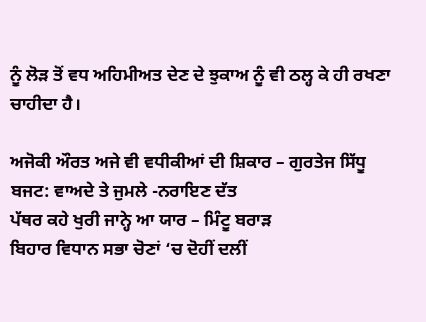ਨੂੰ ਲੋੜ ਤੋਂ ਵਧ ਅਹਿਮੀਅਤ ਦੇਣ ਦੇ ਝੁਕਾਅ ਨੂੰ ਵੀ ਠਲ੍ਹ ਕੇ ਹੀ ਰਖਣਾ ਚਾਹੀਦਾ ਹੈ।

ਅਜੋਕੀ ਔਰਤ ਅਜੇ ਵੀ ਵਧੀਕੀਆਂ ਦੀ ਸ਼ਿਕਾਰ – ਗੁਰਤੇਜ ਸਿੱਧੂ
ਬਜਟ: ਵਾਅਦੇ ਤੇ ਜੁਮਲੇ -ਨਰਾਇਣ ਦੱਤ
ਪੱਥਰ ਕਹੇ ਖੁਰੀ ਜਾਨ੍ਹੇ ਆ ਯਾਰ – ਮਿੰਟੂ ਬਰਾੜ
ਬਿਹਾਰ ਵਿਧਾਨ ਸਭਾ ਚੋਣਾਂ ‘ਚ ਦੋਹੀਂ ਦਲੀਂ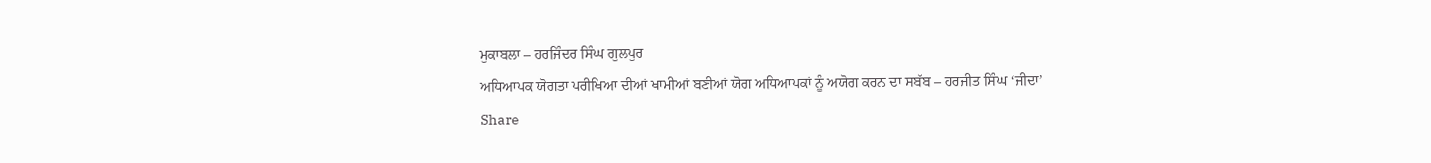ਮੁਕਾਬਲਾ – ਹਰਜਿੰਦਰ ਸਿੰਘ ਗੁਲਪੁਰ
ਅਧਿਆਪਕ ਯੋਗਤਾ ਪਰੀਖਿਆ ਦੀਆਂ ਖਾਮੀਆਂ ਬਣੀਆਂ ਯੋਗ ਅਧਿਆਪਕਾਂ ਨੂੰ ਅਯੋਗ ਕਰਨ ਦਾ ਸਬੱਬ – ਹਰਜੀਤ ਸਿੰਘ ‘ਜੀਦਾ’
Share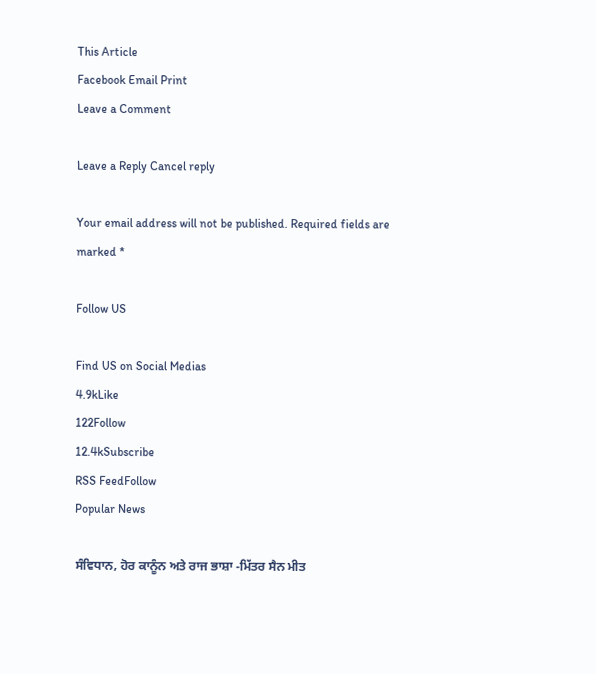This Article
Facebook Email Print
Leave a Comment

Leave a Reply Cancel reply

Your email address will not be published. Required fields are marked *

Follow US

Find US on Social Medias
4.9kLike
122Follow
12.4kSubscribe
RSS FeedFollow
Popular News

ਸੰਵਿਧਾਨ, ਹੋਰ ਕਾਨੂੰਨ ਅਤੇ ਰਾਜ ਭਾਸ਼ਾ -ਮਿੱਤਰ ਸੈਨ ਮੀਤ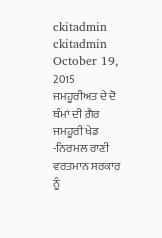ckitadmin
ckitadmin
October 19, 2015
ਜਮਹੂਰੀਅਤ ਦੇ ਦੋ ਥੰਮਾਂ ਦੀ ਗ਼ੈਰ ਜਮਹੂਰੀ ਖੇਡ -ਨਿਰਮਲ ਰਾਣੀ
ਵਰਤਮਾਨ ਸਰਕਾਰ ਨੂੰ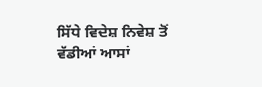ਸਿੱਧੇ ਵਿਦੇਸ਼ ਨਿਵੇਸ਼ ਤੋਂ ਵੱਡੀਆਂ ਆਸਾਂ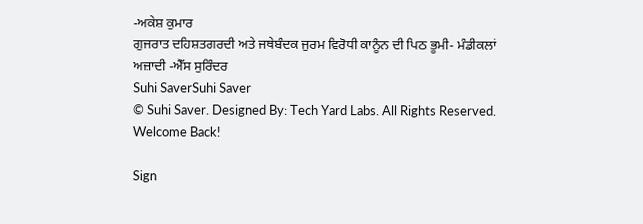-ਅਕੇਸ਼ ਕੁਮਾਰ
ਗੁਜਰਾਤ ਦਹਿਸ਼ਤਗਰਦੀ ਅਤੇ ਜਥੇਬੰਦਕ ਜੁਰਮ ਵਿਰੋਧੀ ਕਾਨੂੰਨ ਦੀ ਪਿਠ ਭੂਮੀ- ਮੰਡੀਕਲਾਂ
ਅਜ਼ਾਦੀ -ਐੱਸ ਸੁਰਿੰਦਰ
Suhi SaverSuhi Saver
© Suhi Saver. Designed By: Tech Yard Labs. All Rights Reserved.
Welcome Back!

Sign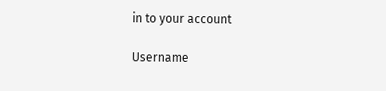in to your account

Username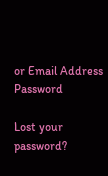or Email Address
Password

Lost your password?